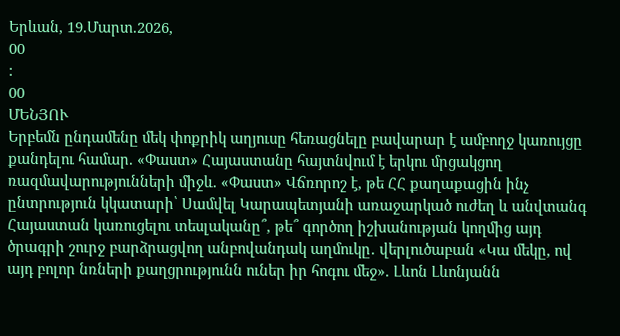Երևան, 19.Մարտ.2026,
00
:
00
ՄԵՆՅՈՒ
Երբեմն ընդամենը մեկ փոքրիկ աղյուսը հեռացնելը բավարար է ամբողջ կառույցը քանդելու համար. «Փաստ» Հայաստանը հայտնվում է երկու մրցակցող ռազմավարությունների միջև. «Փաստ» Վճռորոշ է, թե ՀՀ քաղաքացին ինչ ընտրություն կկատարի՝ Սամվել Կարապետյանի առաջարկած ուժեղ և անվտանգ Հայաստան կառուցելու տեսլականը՞, թե՞ գործող իշխանության կողմից այդ ծրագրի շուրջ բարձրացվող անբովանդակ աղմուկը․ վերլուծաբան «Կա մեկը, ով այդ բոլոր նռների քաղցրությունն ուներ իր հոգու մեջ». Լևոն Լևոնյանն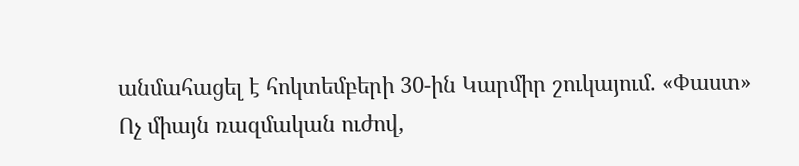անմահացել է հոկտեմբերի 30-ին Կարմիր շուկայում. «Փաստ» Ոչ միայն ռազմական ուժով,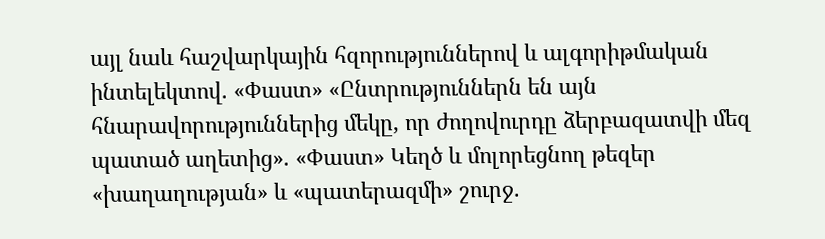այլ նաև հաշվարկային հզորություններով և ալգորիթմական ինտելեկտով. «Փաստ» «Ընտրություններն են այն հնարավորություններից մեկը, որ ժողովուրդը ձերբազատվի մեզ պատած աղետից». «Փաստ» Կեղծ և մոլորեցնող թեզեր «խաղաղության» և «պատերազմի» շուրջ.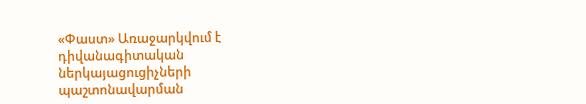«Փաստ» Առաջարկվում է դիվանագիտական ներկայացուցիչների պաշտոնավարման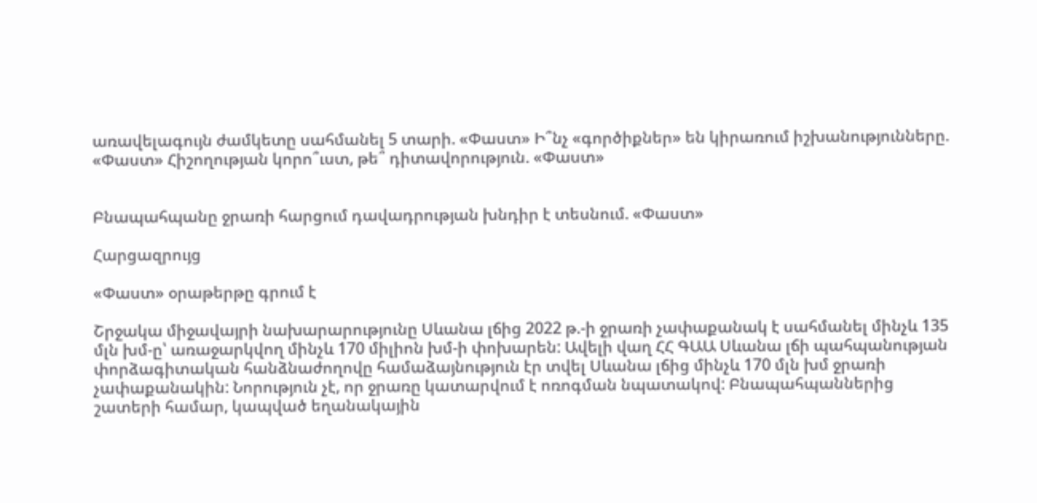առավելագույն ժամկետը սահմանել 5 տարի. «Փաստ» Ի՞նչ «գործիքներ» են կիրառում իշխանությունները. «Փաստ» Հիշողության կորո՞ւստ, թե՞ դիտավորություն. «Փաստ»


Բնապահպանը ջրառի հարցում դավադրության խնդիր է տեսնում. «Փաստ»

Հարցազրույց

«Փաստ» օրաթերթը գրում է

Շրջակա միջավայրի նախարարությունը Սևանա լճից 2022 թ.-ի ջրառի չափաքանակ է սահմանել մինչև 135 մլն խմ-ը՝ առաջարկվող մինչև 170 միլիոն խմ-ի փոխարեն: Ավելի վաղ ՀՀ ԳԱԱ Սևանա լճի պահպանության փորձագիտական հանձնաժողովը համաձայնություն էր տվել Սևանա լճից մինչև 170 մլն խմ ջրառի չափաքանակին: Նորություն չէ, որ ջրառը կատարվում է ոռոգման նպատակով: Բնապահպաններից շատերի համար, կապված եղանակային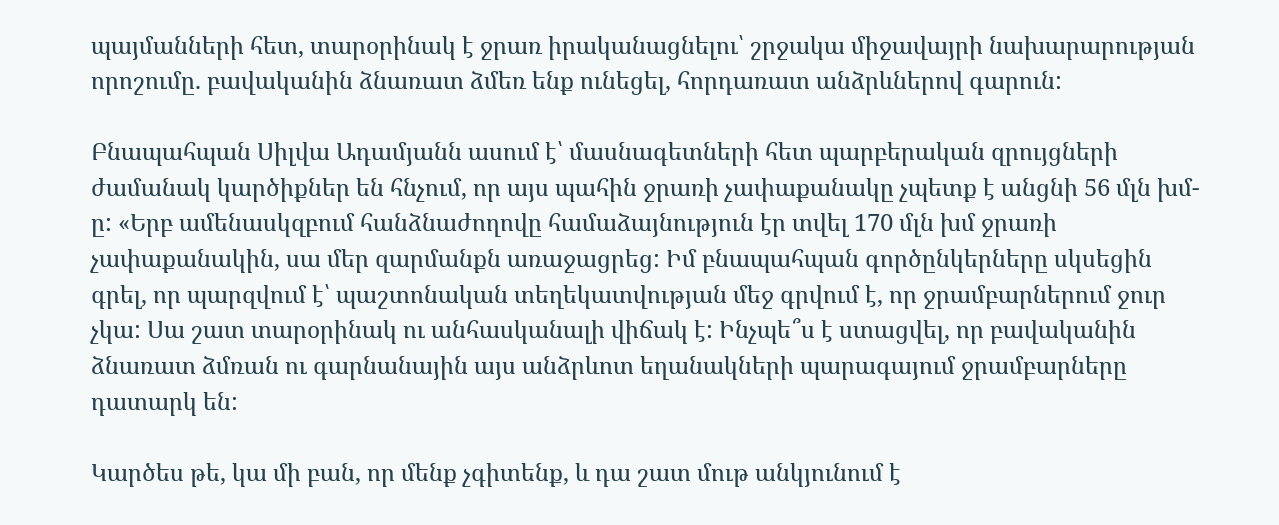պայմանների հետ, տարօրինակ է ջրառ իրականացնելու՝ շրջակա միջավայրի նախարարության որոշումը. բավականին ձնառատ ձմեռ ենք ունեցել, հորդառատ անձրևներով գարուն:

Բնապահպան Սիլվա Ադամյանն ասում է՝ մասնագետների հետ պարբերական զրույցների ժամանակ կարծիքներ են հնչում, որ այս պահին ջրառի չափաքանակը չպետք է անցնի 56 մլն խմ-ը: «Երբ ամենասկզբում հանձնաժողովը համաձայնություն էր տվել 170 մլն խմ ջրառի չափաքանակին, սա մեր զարմանքն առաջացրեց: Իմ բնապահպան գործընկերները սկսեցին գրել, որ պարզվում է՝ պաշտոնական տեղեկատվության մեջ գրվում է, որ ջրամբարներում ջուր չկա: Սա շատ տարօրինակ ու անհասկանալի վիճակ է: Ինչպե՞ս է ստացվել, որ բավականին ձնառատ ձմռան ու գարնանային այս անձրևոտ եղանակների պարագայում ջրամբարները դատարկ են:

Կարծես թե, կա մի բան, որ մենք չգիտենք, և դա շատ մութ անկյունում է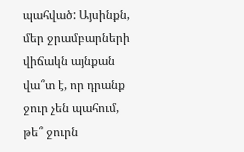պահված: Այսինքն, մեր ջրամբարների վիճակն այնքան վա՞տ է, որ դրանք ջուր չեն պահում, թե՞ ջուրն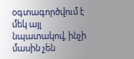օգտագործվում է մեկ այլ նպատակով, ինչի մասին չեն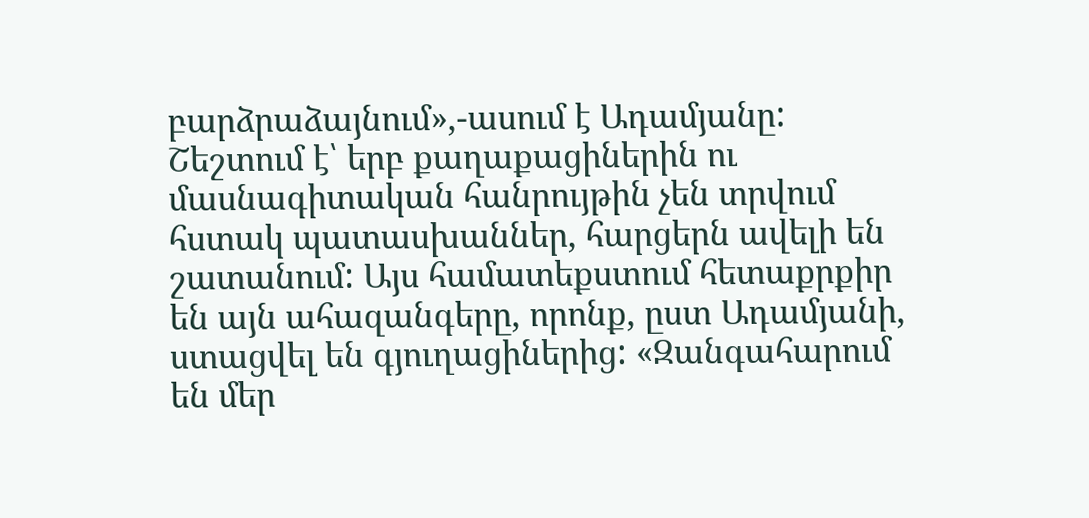բարձրաձայնում»,-ասում է Ադամյանը: Շեշտում է՝ երբ քաղաքացիներին ու մասնագիտական հանրույթին չեն տրվում հստակ պատասխաններ, հարցերն ավելի են շատանում: Այս համատեքստում հետաքրքիր են այն ահազանգերը, որոնք, ըստ Ադամյանի, ստացվել են գյուղացիներից: «Զանգահարում են մեր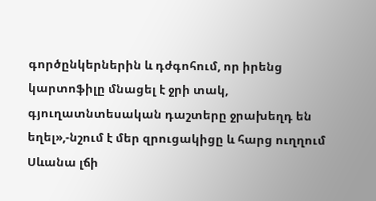գործընկերներին և դժգոհում, որ իրենց կարտոֆիլը մնացել է ջրի տակ, գյուղատնտեսական դաշտերը ջրախեղդ են եղել»,-նշում է մեր զրուցակիցը և հարց ուղղում Սևանա լճի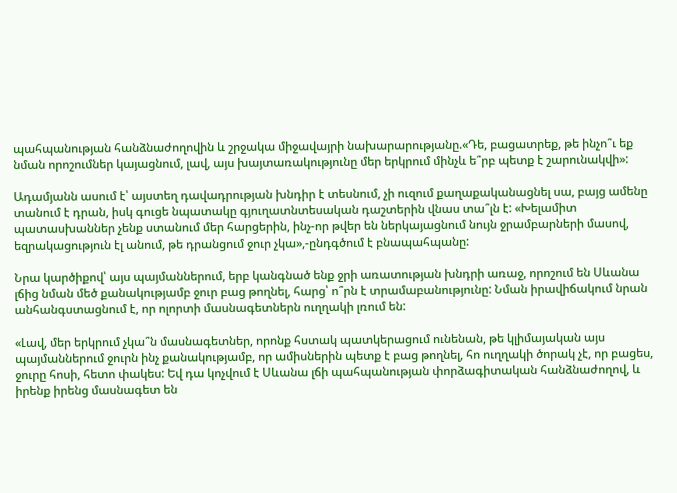պահպանության հանձնաժողովին և շրջակա միջավայրի նախարարությանը.«Դե, բացատրեք, թե ինչո՞ւ եք նման որոշումներ կայացնում, լավ, այս խայտառակությունը մեր երկրում մինչև ե՞րբ պետք է շարունակվի»:

Ադամյանն ասում է՝ այստեղ դավադրության խնդիր է տեսնում, չի ուզում քաղաքականացնել սա, բայց ամենը տանում է դրան, իսկ գուցե նպատակը գյուղատնտեսական դաշտերին վնաս տա՞լն է: «Խելամիտ պատասխաններ չենք ստանում մեր հարցերին, ինչ-որ թվեր են ներկայացնում նույն ջրամբարների մասով, եզրակացություն էլ անում, թե դրանցում ջուր չկա»,-ընդգծում է բնապահպանը:

Նրա կարծիքով՝ այս պայմաններում, երբ կանգնած ենք ջրի առատության խնդրի առաջ, որոշում են Սևանա լճից նման մեծ քանակությամբ ջուր բաց թողնել, հարց՝ ո՞րն է տրամաբանությունը: Նման իրավիճակում նրան անհանգստացնում է, որ ոլորտի մասնագետներն ուղղակի լռում են:

«Լավ, մեր երկրում չկա՞ն մասնագետներ, որոնք հստակ պատկերացում ունենան, թե կլիմայական այս պայմաններում ջուրն ինչ քանակությամբ, որ ամիսներին պետք է բաց թողնել, հո ուղղակի ծորակ չէ, որ բացես, ջուրը հոսի, հետո փակես: Եվ դա կոչվում է Սևանա լճի պահպանության փորձագիտական հանձնաժողով, և իրենք իրենց մասնագետ են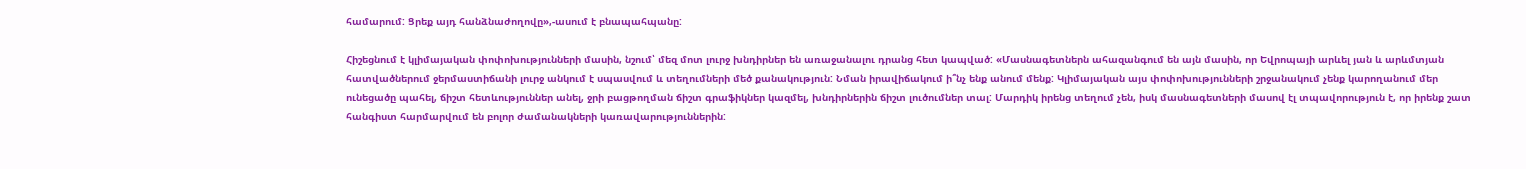համարում: Ցրեք այդ հանձնաժողովը»,-ասում է բնապահպանը:

Հիշեցնում է կլիմայական փոփոխությունների մասին, նշում՝ մեզ մոտ լուրջ խնդիրներ են առաջանալու դրանց հետ կապված: «Մասնագետներն ահազանգում են այն մասին, որ Եվրոպայի արևել յան և արևմտյան հատվածներում ջերմաստիճանի լուրջ անկում է սպասվում և տեղումների մեծ քանակություն: Նման իրավիճակում ի՞նչ ենք անում մենք: Կլիմայական այս փոփոխությունների շրջանակում չենք կարողանում մեր ունեցածը պահել, ճիշտ հետևություններ անել, ջրի բացթողման ճիշտ գրաֆիկներ կազմել, խնդիրներին ճիշտ լուծումներ տալ: Մարդիկ իրենց տեղում չեն, իսկ մասնագետների մասով էլ տպավորություն է, որ իրենք շատ հանգիստ հարմարվում են բոլոր ժամանակների կառավարություններին: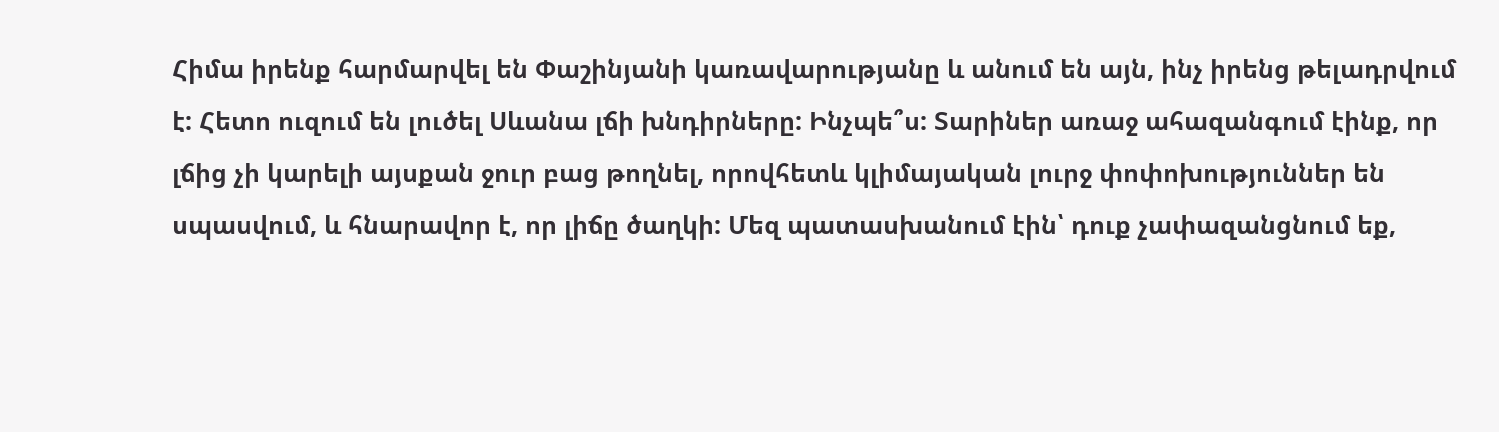Հիմա իրենք հարմարվել են Փաշինյանի կառավարությանը և անում են այն, ինչ իրենց թելադրվում է: Հետո ուզում են լուծել Սևանա լճի խնդիրները: Ինչպե՞ս: Տարիներ առաջ ահազանգում էինք, որ լճից չի կարելի այսքան ջուր բաց թողնել, որովհետև կլիմայական լուրջ փոփոխություններ են սպասվում, և հնարավոր է, որ լիճը ծաղկի: Մեզ պատասխանում էին՝ դուք չափազանցնում եք,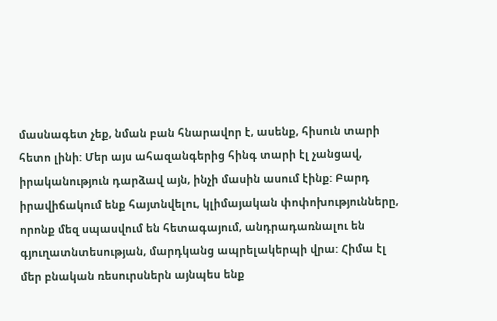մասնագետ չեք, նման բան հնարավոր է, ասենք, հիսուն տարի հետո լինի: Մեր այս ահազանգերից հինգ տարի էլ չանցավ, իրականություն դարձավ այն, ինչի մասին ասում էինք: Բարդ իրավիճակում ենք հայտնվելու, կլիմայական փոփոխությունները, որոնք մեզ սպասվում են հետագայում, անդրադառնալու են գյուղատնտեսության, մարդկանց ապրելակերպի վրա: Հիմա էլ մեր բնական ռեսուրսներն այնպես ենք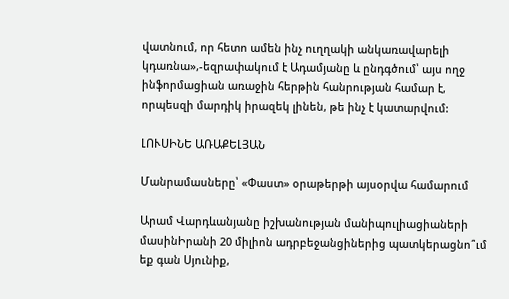վատնում, որ հետո ամեն ինչ ուղղակի անկառավարելի կդառնա»,-եզրափակում է Ադամյանը և ընդգծում՝ այս ողջ ինֆորմացիան առաջին հերթին հանրության համար է, որպեսզի մարդիկ իրազեկ լինեն, թե ինչ է կատարվում:

ԼՈՒՍԻՆԵ ԱՌԱՔԵԼՅԱՆ

Մանրամասները՝ «Փաստ» օրաթերթի այսօրվա համարում

Արամ Վարդևանյանը իշխանության մանիպուլիացիաների մասինԻրանի 20 միլիոն ադրբեջանցիներից պատկերացնո՞ւմ եք գան Սյունիք,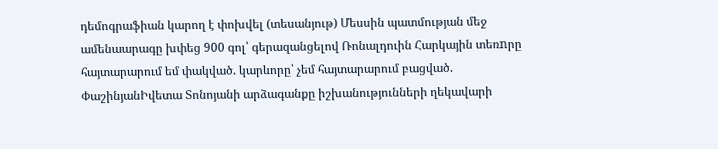դեմոգրաֆիան կարող է փոխվել (տեսանյութ) Մեսսին պատմության մեջ ամենաարագը խփեց 900 գոլ՝ գերազանցելով Ռոնալդուին Հարկային տեռnրը հայտարարում եմ փակված. կարևորը՝ չեմ հայտարարում բացված. ՓաշինյանԻվետա Տոնոյանի արձագանքը իշխանությունների ղեկավարի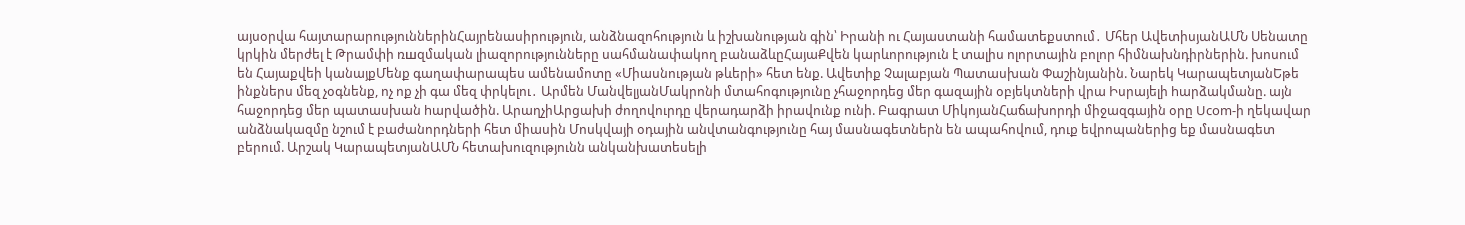այսօրվա հայտարարություններինՀայրենասիրություն, անձնազոհություն և իշխանության գին՝ Իրանի ու Հայաստանի համատեքստում․ Մհեր ԱվետիսյանԱՄՆ Սենատը կրկին մերժել է Թրամփի ռшզմական լիազորությունները սահմանափակող բանաձևըՀայաՔվեն կարևորություն է տալիս ոլորտային բոլոր հիմնախնդիրներին. խոսում են Հայաքվեի կանայքՄենք գաղափարապես ամենամոտը «Միասնության թևերի» հետ ենք. Ավետիք Չալաբյան Պատասխան Փաշինյանին. Նարեկ ԿարապետյանԵթե ինքներս մեզ չօգնենք, ոչ ոք չի գա մեզ փրկելու․ Արմեն ՄանվելյանՄակրոնի մտահոգությունը չհաջորդեց մեր գազային օբյեկտների վրա Իսրայելի hարձակմանը. այն հաջորդեց մեր պատասխան hարվածին. ԱրաղչիԱրցախի ժողովուրդը վերադարձի իրավունք ունի. Բագրատ ՄիկոյանՀաճախորդի միջազգային օրը Ucom-ի ղեկավար անձնակազմը նշում է բաժանորդների հետ միասին Մոսկվայի օդային անվտանգությունը հայ մասնագետներն են ապահովում, դուք եվրոպաներից եք մասնագետ բերում. Արշակ ԿարապետյանԱՄՆ հետախուզությունն անկանխատեսելի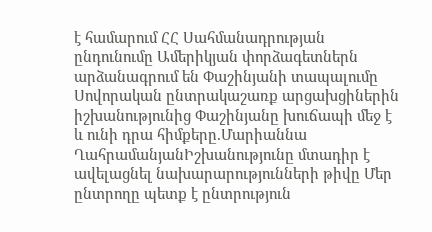է համարում ՀՀ Սահմանադրության ընդունումը Ամերիկյան փորձագետներն արձանագրում են Փաշինյանի տապալումը Սովորական ընտրակաշառք արցախցիներին իշխանությունից Փաշինյանը խուճապի մեջ է և ունի դրա հիմքերը.Մարիաննա ՂահրամանյանԻշխանությունը մտադիր է ավելացնել նախարարությունների թիվը Մեր ընտրողը պետք է ընտրություն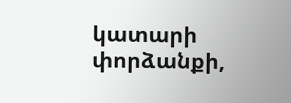կատարի փորձանքի,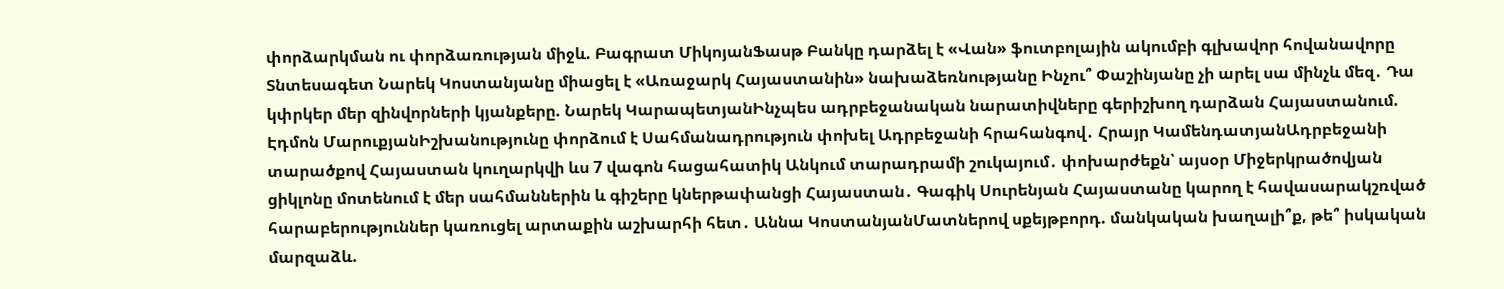փորձարկման ու փորձառության միջև. Բագրատ ՄիկոյանՖասթ Բանկը դարձել է «Վան» ֆուտբոլային ակումբի գլխավոր հովանավորը Տնտեսագետ Նարեկ Կոստանյանը միացել է «Առաջարկ Հայաստանին» նախաձեռնությանը Ինչու՞ Փաշինյանը չի արել սա մինչև մեզ․ Դա կփրկեր մեր զինվորների կյանքերը. Նարեկ ԿարապետյանԻնչպես ադրբեջանական նարատիվները գերիշխող դարձան Հայաստանում. Էդմոն ՄարուքյանԻշխանությունը փորձում է Սահմանադրություն փոխել Ադրբեջանի հրահանգով․ Հրայր ԿամենդատյանԱդրբեջանի տարածքով Հայաստան կուղարկվի ևս 7 վագոն հացահատիկ Անկում տարադրամի շուկայում․ փոխարժեքն՝ այսօր Միջերկրածովյան ցիկլոնը մոտենում է մեր սահմաններին և գիշերը կներթափանցի Հայաստան․ Գագիկ Սուրենյան Հայաստանը կարող է հավասարակշռված հարաբերություններ կառուցել արտաքին աշխարհի հետ․ Աննա ԿոստանյանՄատներով սքեյթբորդ. մանկական խաղալի՞ք, թե՞ իսկական մարզաձև.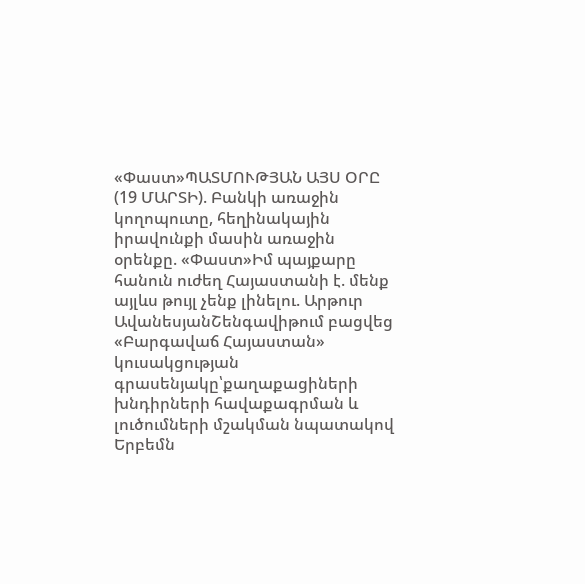«Փաստ»ՊԱՏՄՈՒԹՅԱՆ ԱՅՍ ՕՐԸ (19 ՄԱՐՏԻ). Բանկի առաջին կողոպուտը, հեղինակային իրավունքի մասին առաջին օրենքը. «Փաստ»Իմ պայքարը հանուն ուժեղ Հայաստանի է. մենք այլևս թույլ չենք լինելու. Արթուր ԱվանեսյանՇենգավիթում բացվեց «Բարգավաճ Հայաստան» կուսակցության գրասենյակը՝քաղաքացիների խնդիրների հավաքագրման և լուծումների մշակման նպատակով Երբեմն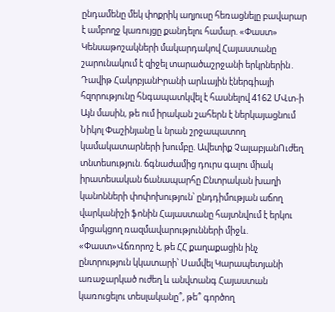ընդամենը մեկ փոքրիկ աղյուսը հեռացնելը բավարար է ամբողջ կառույցը քանդելու համար. «Փաստ» Կենսաթոշակների մակարդակով Հայաստանը շարունակում է զիջել տարածաշրջանի երկրներին․ Դավիթ ՀակոբյանԻրանի արևային էներգիայի հզորությունը հնգապատկվել է հասնելով 4162 ՄՎտ-ի Այն մասին, թե ում իրական շահերն է ներկայացնում Նիկոլ Փաշինյանը և նրան շրջապատող կամակատարների խումբը. Ավետիք ՉալաբյանՈւժեղ տնտեսություն. ճգնաժամից դուրս գալու միակ իրատեսական ճանապարհը Ընտրական խաղի կանոնների փոփոխություն՝ ընդդիմության աճող վարկանիշի ֆոնին Հայաստանը հայտնվում է երկու մրցակցող ռազմավարությունների միջև. «Փաստ»Վճռորոշ է, թե ՀՀ քաղաքացին ինչ ընտրություն կկատարի՝ Սամվել Կարապետյանի առաջարկած ուժեղ և անվտանգ Հայաստան կառուցելու տեսլականը՞, թե՞ գործող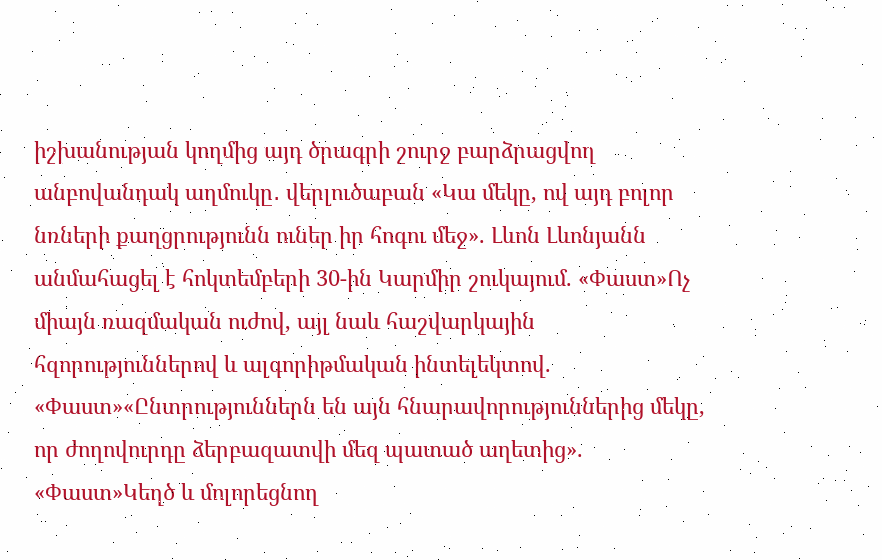իշխանության կողմից այդ ծրագրի շուրջ բարձրացվող անբովանդակ աղմուկը․ վերլուծաբան «Կա մեկը, ով այդ բոլոր նռների քաղցրությունն ուներ իր հոգու մեջ». Լևոն Լևոնյանն անմահացել է հոկտեմբերի 30-ին Կարմիր շուկայում. «Փաստ»Ոչ միայն ռազմական ուժով, այլ նաև հաշվարկային հզորություններով և ալգորիթմական ինտելեկտով. «Փաստ»«Ընտրություններն են այն հնարավորություններից մեկը, որ ժողովուրդը ձերբազատվի մեզ պատած աղետից». «Փաստ»Կեղծ և մոլորեցնող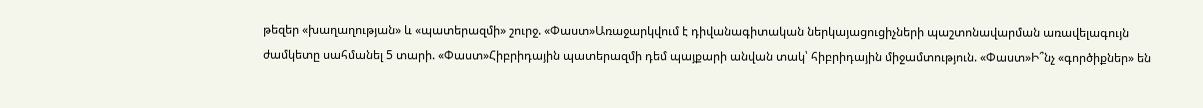թեզեր «խաղաղության» և «պատերազմի» շուրջ. «Փաստ»Առաջարկվում է դիվանագիտական ներկայացուցիչների պաշտոնավարման առավելագույն ժամկետը սահմանել 5 տարի. «Փաստ»Հիբրիդային պատերազմի դեմ պայքարի անվան տակ՝ հիբրիդային միջամտություն. «Փաստ»Ի՞նչ «գործիքներ» են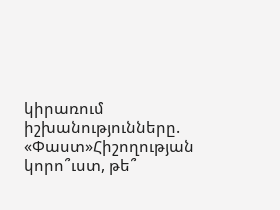կիրառում իշխանությունները. «Փաստ»Հիշողության կորո՞ւստ, թե՞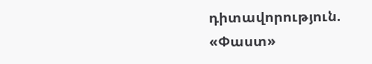դիտավորություն. «Փաստ»